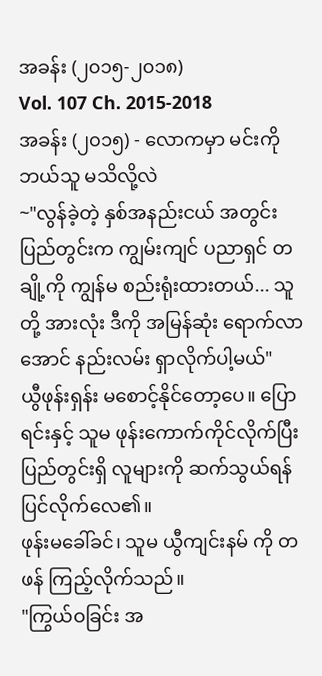အခန်း (၂၀၁၅-၂၀၁၈)
Vol. 107 Ch. 2015-2018
အခန်း (၂၀၁၅) - လောကမှာ မင်းကို ဘယ်သူ မသိလို့လဲ
~"လွန်ခဲ့တဲ့ နှစ်အနည်းငယ် အတွင်း ပြည်တွင်းက ကျွမ်းကျင် ပညာရှင် တချို့ကို ကျွန်မ စည်းရုံးထားတယ်... သူတို့ အားလုံး ဒီကို အမြန်ဆုံး ရောက်လာအောင် နည်းလမ်း ရှာလိုက်ပါ့မယ်"
ယွီဖုန်းရှန်း မစောင့်နိုင်တော့ပေ။ ပြောရင်းနှင့် သူမ ဖုန်းကောက်ကိုင်လိုက်ပြီး ပြည်တွင်းရှိ လူများကို ဆက်သွယ်ရန် ပြင်လိုက်လေ၏။
ဖုန်းမခေါ်ခင်၊ သူမ ယွီကျင်းနမ် ကို တဖန် ကြည့်လိုက်သည်။
"ကြွယ်ဝခြင်း အ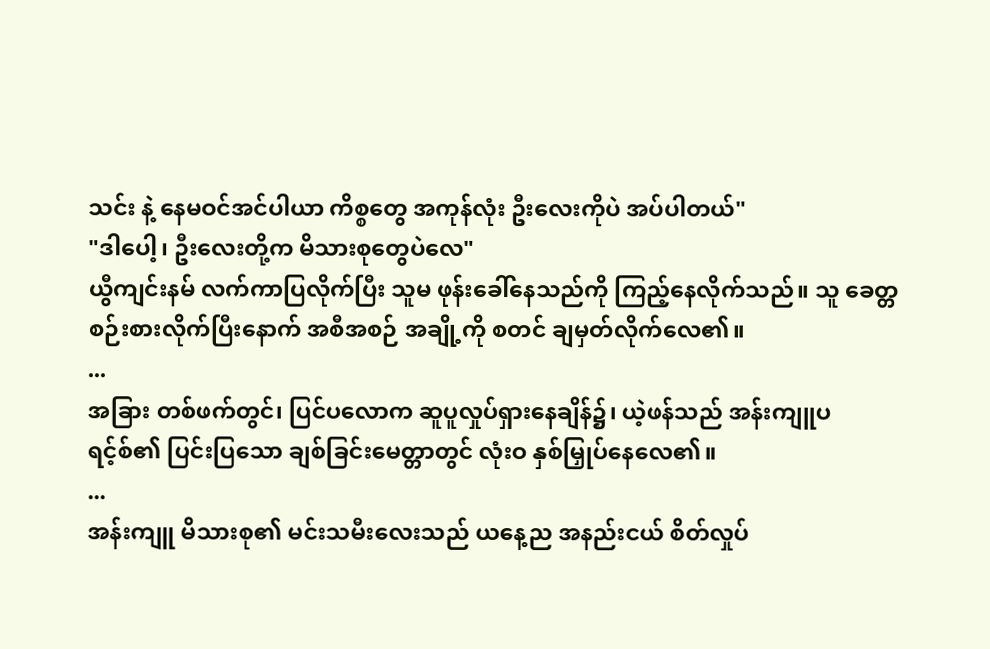သင်း နဲ့ နေမဝင်အင်ပါယာ ကိစ္စတွေ အကုန်လုံး ဦးလေးကိုပဲ အပ်ပါတယ်"
"ဒါပေါ့၊ ဦးလေးတို့က မိသားစုတွေပဲလေ"
ယွီကျင်းနမ် လက်ကာပြလိုက်ပြီး သူမ ဖုန်းခေါ်နေသည်ကို ကြည့်နေလိုက်သည်။ သူ ခေတ္တ စဉ်းစားလိုက်ပြီးနောက် အစီအစဉ် အချို့ကို စတင် ချမှတ်လိုက်လေ၏။
...
အခြား တစ်ဖက်တွင်၊ ပြင်ပလောက ဆူပူလှုပ်ရှားနေချိန်၌၊ ယဲ့ဖန်သည် အန်းကျူပရင့်စ်၏ ပြင်းပြသော ချစ်ခြင်းမေတ္တာတွင် လုံးဝ နှစ်မြှုပ်နေလေ၏။
...
အန်းကျူ မိသားစု၏ မင်းသမီးလေးသည် ယနေ့ည အနည်းငယ် စိတ်လှုပ်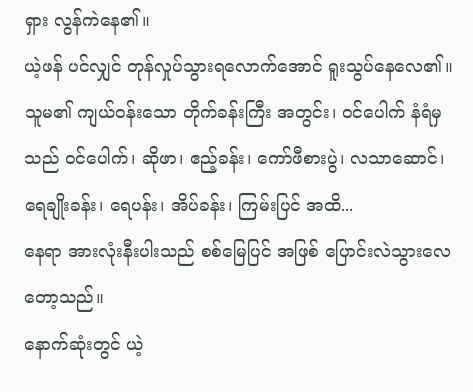ရှား လွန်ကဲနေ၏။
ယဲ့ဖန် ပင်လျှင် တုန်လှုပ်သွားရလောက်အောင် ရူးသွပ်နေလေ၏။
သူမ၏ ကျယ်ဝန်းသော တိုက်ခန်းကြီး အတွင်း၊ ဝင်ပေါက် နံရံမှသည် ဝင်ပေါက်၊ ဆိုဖာ၊ ဧည့်ခန်း၊ ကော်ဖီစားပွဲ၊ လသာဆောင်၊ ရေချိုးခန်း၊ ရေပန်း၊ အိပ်ခန်း၊ ကြမ်းပြင် အထိ...
နေရာ အားလုံးနီးပါးသည် စစ်မြေပြင် အဖြစ် ပြောင်းလဲသွားလေတော့သည်။
နောက်ဆုံးတွင် ယဲ့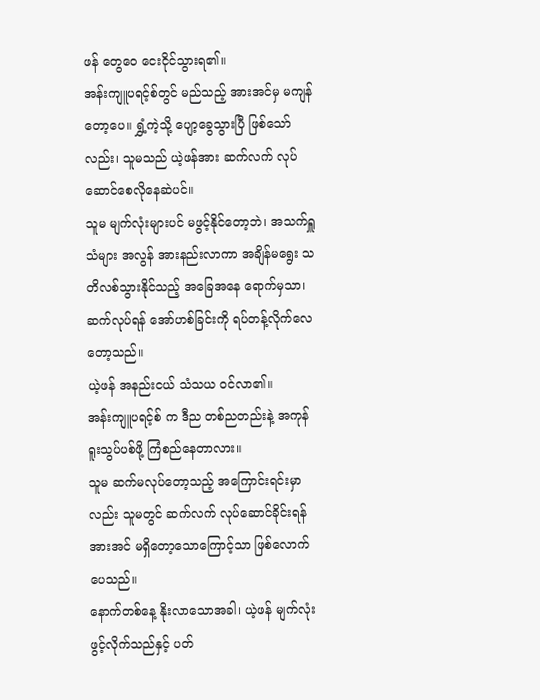ဖန် တွေဝေ ငေးငိုင်သွားရ၏။
အန်းကျူပရင့်စ်တွင် မည်သည့် အားအင်မှ မကျန်တော့ပေ။ ရွှံ့ကဲ့သို့ ပျော့ခွေသွားပြီ ဖြစ်သော်လည်း၊ သူမသည် ယဲ့ဖန်အား ဆက်လက် လုပ်ဆောင်စေလိုနေဆဲပင်။
သူမ မျက်လုံးများပင် မဖွင့်နိုင်တော့ဘဲ၊ အသက်ရှူသံများ အလွန် အားနည်းလာကာ အချိန်မရွေး သတိလစ်သွားနိုင်သည့် အခြေအနေ ရောက်မှသာ၊ ဆက်လုပ်ရန် အော်ဟစ်ခြင်းကို ရပ်တန့်လိုက်လေတော့သည်။
ယဲ့ဖန် အနည်းငယ် သံသယ ဝင်လာ၏။
အန်းကျူပရင့်စ် က ဒီည တစ်ညတည်းနဲ့ အကုန် ရူးသွပ်ပစ်ဖို့ ကြံစည်နေတာလား။
သူမ ဆက်မလုပ်တော့သည့် အကြောင်းရင်းမှာလည်း သူမတွင် ဆက်လက် လုပ်ဆောင်ခိုင်းရန် အားအင် မရှိတော့သောကြောင့်သာ ဖြစ်လောက်ပေသည်။
နောက်တစ်နေ့ နိုးလာသောအခါ၊ ယဲ့ဖန် မျက်လုံး ဖွင့်လိုက်သည်နှင့် ပတ်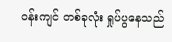ဝန်းကျင် တစ်ခုလုံး ရှုပ်ပွနေသည်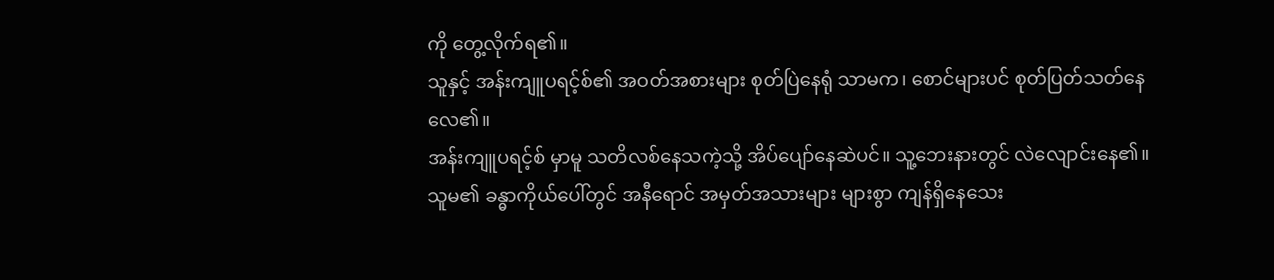ကို တွေ့လိုက်ရ၏။
သူနှင့် အန်းကျူပရင့်စ်၏ အဝတ်အစားများ စုတ်ပြဲနေရုံ သာမက၊ စောင်များပင် စုတ်ပြတ်သတ်နေလေ၏။
အန်းကျူပရင့်စ် မှာမူ သတိလစ်နေသကဲ့သို့ အိပ်ပျော်နေဆဲပင်။ သူ့ဘေးနားတွင် လဲလျောင်းနေ၏။
သူမ၏ ခန္ဓာကိုယ်ပေါ်တွင် အနီရောင် အမှတ်အသားများ များစွာ ကျန်ရှိနေသေး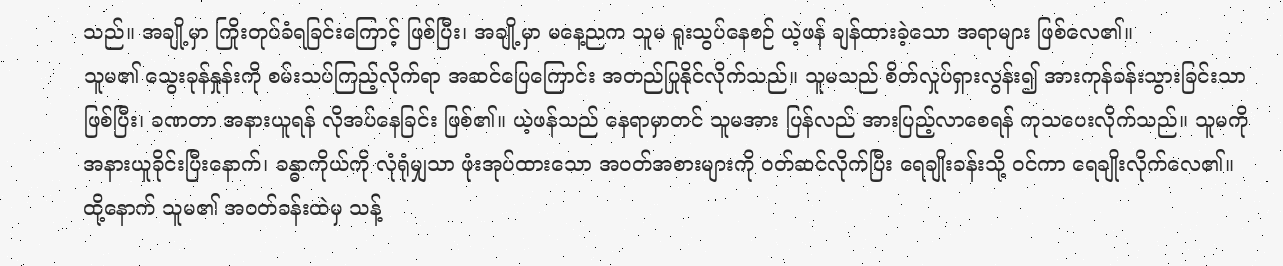သည်။ အချို့မှာ ကြိုးတုပ်ခံရခြင်းကြောင့် ဖြစ်ပြီး၊ အချို့မှာ မနေ့ညက သူမ ရူးသွပ်နေစဉ် ယဲ့ဖန် ချန်ထားခဲ့သော အရာများ ဖြစ်လေ၏။
သူမ၏ သွေးခုန်နှုန်းကို စမ်းသပ်ကြည့်လိုက်ရာ အဆင်ပြေကြောင်း အတည်ပြုနိုင်လိုက်သည်။ သူမသည် စိတ်လှုပ်ရှားလွန်း၍ အားကုန်ခန်းသွားခြင်းသာ ဖြစ်ပြီး၊ ခဏတာ အနားယူရန် လိုအပ်နေခြင်း ဖြစ်၏။ ယဲ့ဖန်သည် နေရာမှာတင် သူမအား ပြန်လည် အားပြည့်လာစေရန် ကုသပေးလိုက်သည်။ သူမကို အနားယူခိုင်းပြီးနောက်၊ ခန္ဓာကိုယ်ကို လုံရုံမျှသာ ဖုံးအုပ်ထားသော အဝတ်အစားများကို ဝတ်ဆင်လိုက်ပြီး ရေချိုးခန်းသို့ ဝင်ကာ ရေချိုးလိုက်လေ၏။
ထို့နောက် သူမ၏ အဝတ်ခန်းထဲမှ သန့်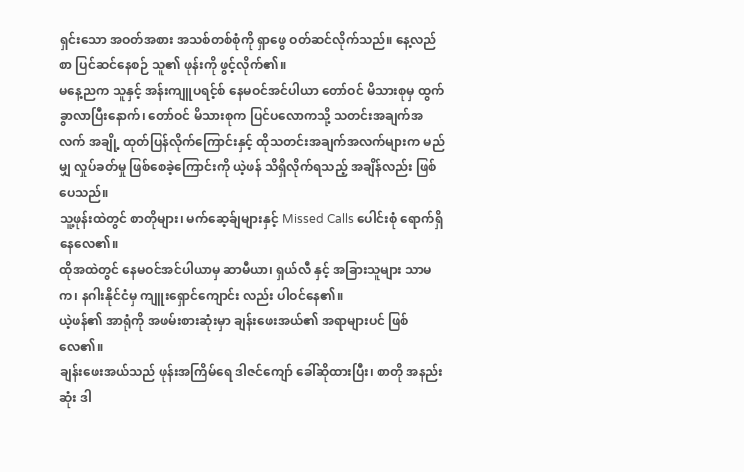ရှင်းသော အဝတ်အစား အသစ်တစ်စုံကို ရှာဖွေ ဝတ်ဆင်လိုက်သည်။ နေ့လည်စာ ပြင်ဆင်နေစဉ် သူ၏ ဖုန်းကို ဖွင့်လိုက်၏။
မနေ့ညက သူနှင့် အန်းကျူပရင့်စ် နေမဝင်အင်ပါယာ တော်ဝင် မိသားစုမှ ထွက်ခွာလာပြီးနောက်၊ တော်ဝင် မိသားစုက ပြင်ပလောကသို့ သတင်းအချက်အလက် အချို့ ထုတ်ပြန်လိုက်ကြောင်းနှင့် ထိုသတင်းအချက်အလက်များက မည်မျှ လှုပ်ခတ်မှု ဖြစ်စေခဲ့ကြောင်းကို ယဲ့ဖန် သိရှိလိုက်ရသည့် အချိန်လည်း ဖြစ်ပေသည်။
သူ့ဖုန်းထဲတွင် စာတိုများ၊ မက်ဆေ့ခ်ျများနှင့် Missed Calls ပေါင်းစုံ ရောက်ရှိနေလေ၏။
ထိုအထဲတွင် နေမဝင်အင်ပါယာမှ ဆာမီယာ၊ ရှယ်လီ နှင့် အခြားသူများ သာမက၊ နဂါးနိုင်ငံမှ ကျူးရှောင်ကျောင်း လည်း ပါဝင်နေ၏။
ယဲ့ဖန်၏ အာရုံကို အဖမ်းစားဆုံးမှာ ချန်းဖေးအယ်၏ အရာများပင် ဖြစ်လေ၏။
ချန်းဖေးအယ်သည် ဖုန်းအကြိမ်ရေ ဒါဇင်ကျော် ခေါ်ဆိုထားပြီး၊ စာတို အနည်းဆုံး ဒါ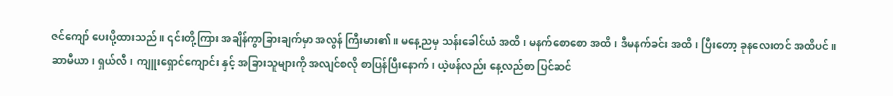ဇင်ကျော် ပေးပို့ထားသည်။ ၎င်းတို့ကြား အချိန်ကွာခြားချက်မှာ အလွန် ကြီးမား၏။ မနေ့ညမှ သန်းခေါင်ယံ အထိ၊ မနက်စောစော အထိ၊ ဒီမနက်ခင်း အထိ၊ ပြီးတော့ ခုနလေးတင် အထိပင်။
ဆာမီယာ၊ ရှယ်လီ၊ ကျူးရှောင်ကျောင်း နှင့် အခြားသူများကို အလျင်စလို စာပြန်ပြီးနောက်၊ ယဲ့ဖန်လည်း နေ့လည်စာ ပြင်ဆင်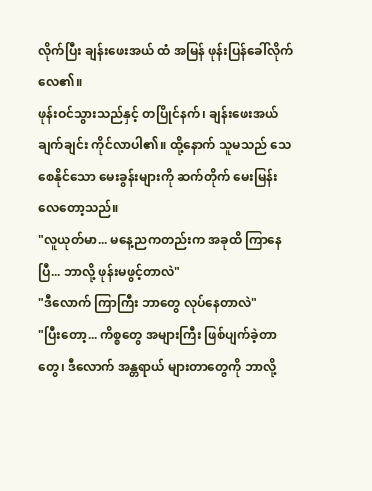လိုက်ပြီး ချန်းဖေးအယ် ထံ အမြန် ဖုန်းပြန်ခေါ်လိုက်လေ၏။
ဖုန်းဝင်သွားသည်နှင့် တပြိုင်နက်၊ ချန်းဖေးအယ် ချက်ချင်း ကိုင်လာပါ၏။ ထို့နောက် သူမသည် သေစေနိုင်သော မေးခွန်းများကို ဆက်တိုက် မေးမြန်းလေတော့သည်။
"လူယုတ်မာ... မနေ့ညကတည်းက အခုထိ ကြာနေပြီ... ဘာလို့ ဖုန်းမဖွင့်တာလဲ"
"ဒီလောက် ကြာကြီး ဘာတွေ လုပ်နေတာလဲ"
"ပြီးတော့... ကိစ္စတွေ အများကြီး ဖြစ်ပျက်ခဲ့တာတွေ၊ ဒီလောက် အန္တရာယ် များတာတွေကို ဘာလို့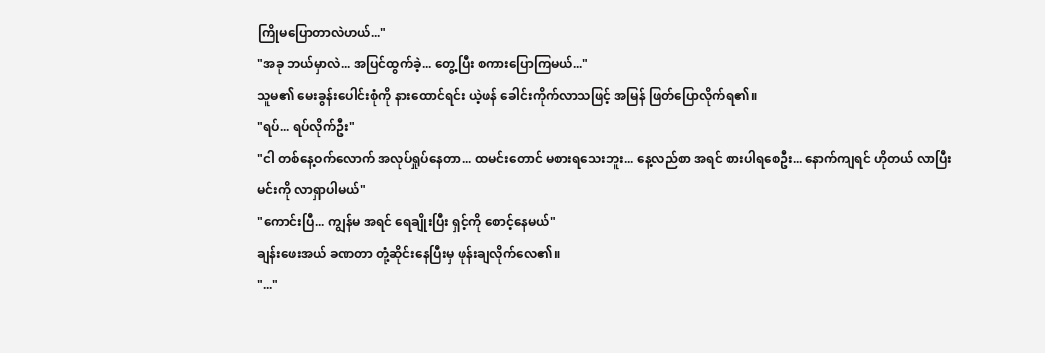ကြိုမပြောတာလဲဟယ်..."
"အခု ဘယ်မှာလဲ... အပြင်ထွက်ခဲ့... တွေ့ပြီး စကားပြောကြမယ်..."
သူမ၏ မေးခွန်းပေါင်းစုံကို နားထောင်ရင်း ယဲ့ဖန် ခေါင်းကိုက်လာသဖြင့် အမြန် ဖြတ်ပြောလိုက်ရ၏။
"ရပ်... ရပ်လိုက်ဦး"
"ငါ တစ်နေ့ဝက်လောက် အလုပ်ရှုပ်နေတာ... ထမင်းတောင် မစားရသေးဘူး... နေ့လည်စာ အရင် စားပါရစေဦး... နောက်ကျရင် ဟိုတယ် လာပြီး မင်းကို လာရှာပါမယ်"
"ကောင်းပြီ... ကျွန်မ အရင် ရေချိုးပြီး ရှင့်ကို စောင့်နေမယ်"
ချန်းဖေးအယ် ခဏတာ တုံ့ဆိုင်းနေပြီးမှ ဖုန်းချလိုက်လေ၏။
"..."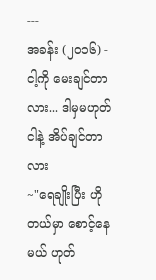---
အခန်း (၂၀၁၆) - ငါ့ကို မေးချင်တာလား... ဒါမှမဟုတ် ငါနဲ့ အိပ်ချင်တာလား
~"ရေချိုးပြီး ဟိုတယ်မှာ စောင့်နေမယ် ဟုတ်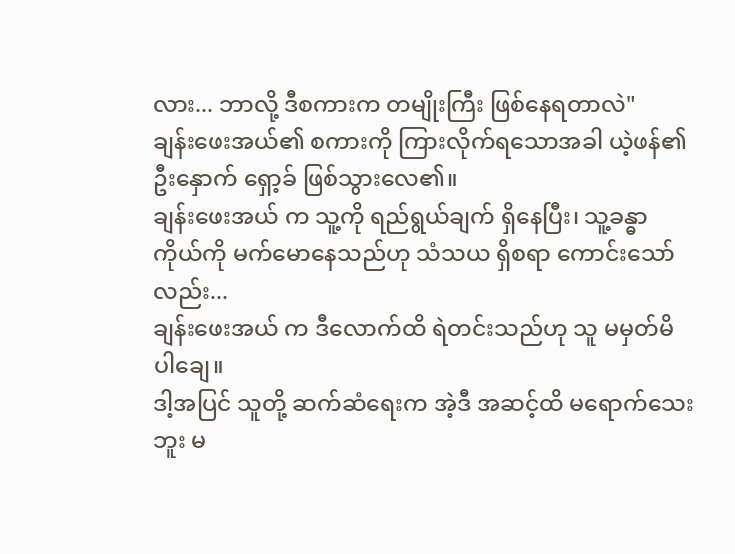လား... ဘာလို့ ဒီစကားက တမျိုးကြီး ဖြစ်နေရတာလဲ"
ချန်းဖေးအယ်၏ စကားကို ကြားလိုက်ရသောအခါ ယဲ့ဖန်၏ ဦးနှောက် ရှော့ခ် ဖြစ်သွားလေ၏။
ချန်းဖေးအယ် က သူ့ကို ရည်ရွယ်ချက် ရှိနေပြီး၊ သူ့ခန္ဓာကိုယ်ကို မက်မောနေသည်ဟု သံသယ ရှိစရာ ကောင်းသော်လည်း...
ချန်းဖေးအယ် က ဒီလောက်ထိ ရဲတင်းသည်ဟု သူ မမှတ်မိပါချေ။
ဒါ့အပြင် သူတို့ ဆက်ဆံရေးက အဲ့ဒီ အဆင့်ထိ မရောက်သေးဘူး မ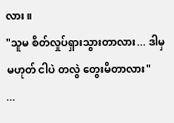လား။
"သူမ စိတ်လှုပ်ရှားသွားတာလား... ဒါမှမဟုတ် ငါပဲ တလွဲ တွေးမိတာလား"
...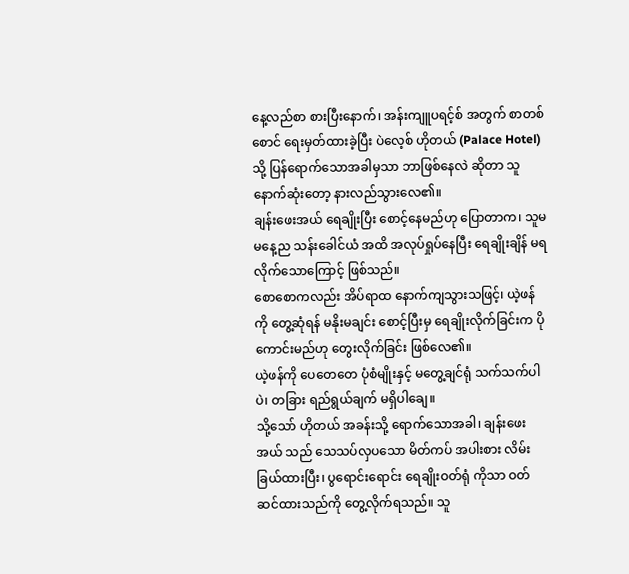နေ့လည်စာ စားပြီးနောက်၊ အန်းကျူပရင့်စ် အတွက် စာတစ်စောင် ရေးမှတ်ထားခဲ့ပြီး ပဲလေ့စ် ဟိုတယ် (Palace Hotel) သို့ ပြန်ရောက်သောအခါမှသာ ဘာဖြစ်နေလဲ ဆိုတာ သူ နောက်ဆုံးတော့ နားလည်သွားလေ၏။
ချန်းဖေးအယ် ရေချိုးပြီး စောင့်နေမည်ဟု ပြောတာက၊ သူမ မနေ့ည သန်းခေါင်ယံ အထိ အလုပ်ရှုပ်နေပြီး ရေချိုးချိန် မရလိုက်သောကြောင့် ဖြစ်သည်။
စောစောကလည်း အိပ်ရာထ နောက်ကျသွားသဖြင့်၊ ယဲ့ဖန်ကို တွေ့ဆုံရန် မနိုးမချင်း စောင့်ပြီးမှ ရေချိုးလိုက်ခြင်းက ပိုကောင်းမည်ဟု တွေးလိုက်ခြင်း ဖြစ်လေ၏။
ယဲ့ဖန်ကို ပေတေတေ ပုံစံမျိုးနှင့် မတွေ့ချင်ရုံ သက်သက်ပါပဲ၊ တခြား ရည်ရွယ်ချက် မရှိပါချေ။
သို့သော် ဟိုတယ် အခန်းသို့ ရောက်သောအခါ၊ ချန်းဖေးအယ် သည် သေသပ်လှပသော မိတ်ကပ် အပါးစား လိမ်းခြယ်ထားပြီး၊ ပွရောင်းရောင်း ရေချိုးဝတ်ရုံ ကိုသာ ဝတ်ဆင်ထားသည်ကို တွေ့လိုက်ရသည်။ သူ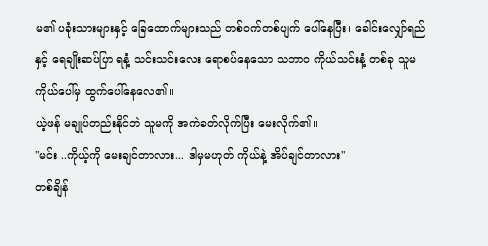မ၏ ပခုံးသားများနှင့် ခြေထောက်များသည် တစ်ဝက်တစ်ပျက် ပေါ်နေပြီး၊ ခေါင်းလျှော်ရည်နှင့် ရေချိုးဆပ်ပြာ ရနံ့ သင်းသင်းလေး ရောစပ်နေသော သဘာဝ ကိုယ်သင်းနံ့ တစ်ခု သူမ ကိုယ်ပေါ်မှ ထွက်ပေါ်နေလေ၏။
ယဲ့ဖန် မချုပ်တည်းနိုင်ဘဲ သူမကို အကဲခတ်လိုက်ပြီး မေးလိုက်၏။
"မင်း ..ကိုယ့်ကို မေးချင်တာလား... ဒါမှမဟုတ် ကိုယ်နဲ့ အိပ်ချင်တာလား"
တစ်ချိန်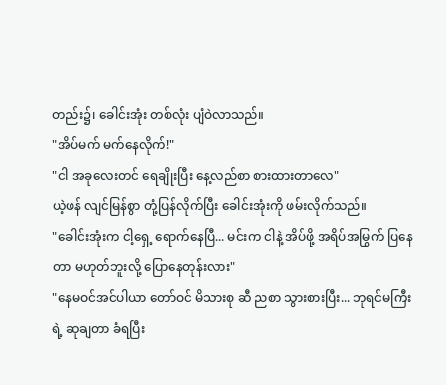တည်း၌၊ ခေါင်းအုံး တစ်လုံး ပျံဝဲလာသည်။
"အိပ်မက် မက်နေလိုက်!"
"ငါ အခုလေးတင် ရေချိုးပြီး နေ့လည်စာ စားထားတာလေ"
ယဲ့ဖန် လျင်မြန်စွာ တုံ့ပြန်လိုက်ပြီး ခေါင်းအုံးကို ဖမ်းလိုက်သည်။
"ခေါင်းအုံးက ငါ့ရှေ့ ရောက်နေပြီ... မင်းက ငါနဲ့ အိပ်ဖို့ အရိပ်အမြွက် ပြနေတာ မဟုတ်ဘူးလို့ ပြောနေတုန်းလား"
"နေမဝင်အင်ပါယာ တော်ဝင် မိသားစု ဆီ ညစာ သွားစားပြီး... ဘုရင်မကြီးရဲ့ ဆုချတာ ခံရပြီး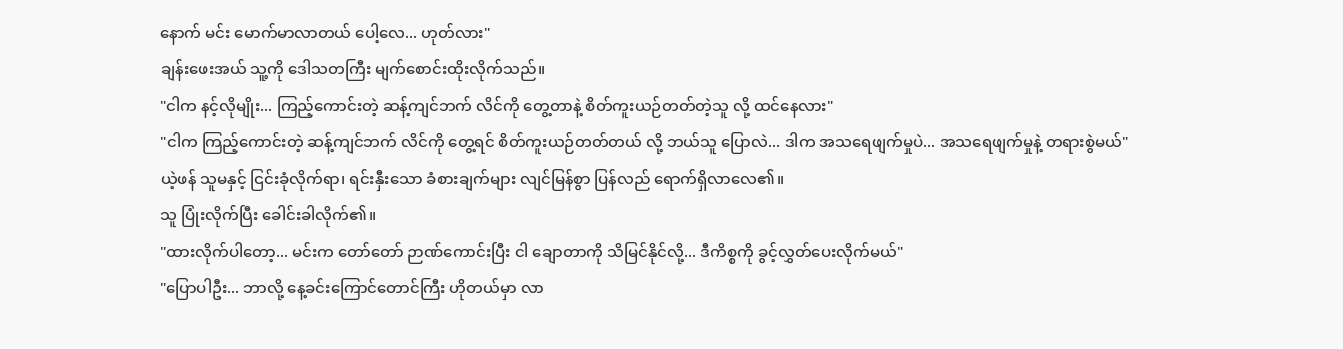နောက် မင်း မောက်မာလာတယ် ပေါ့လေ... ဟုတ်လား"
ချန်းဖေးအယ် သူ့ကို ဒေါသတကြီး မျက်စောင်းထိုးလိုက်သည်။
"ငါက နင့်လိုမျိုး... ကြည့်ကောင်းတဲ့ ဆန့်ကျင်ဘက် လိင်ကို တွေ့တာနဲ့ စိတ်ကူးယဉ်တတ်တဲ့သူ လို့ ထင်နေလား"
"ငါက ကြည့်ကောင်းတဲ့ ဆန့်ကျင်ဘက် လိင်ကို တွေ့ရင် စိတ်ကူးယဉ်တတ်တယ် လို့ ဘယ်သူ ပြောလဲ... ဒါက အသရေဖျက်မှုပဲ... အသရေဖျက်မှုနဲ့ တရားစွဲမယ်"
ယဲ့ဖန် သူမနှင့် ငြင်းခုံလိုက်ရာ၊ ရင်းနှီးသော ခံစားချက်များ လျင်မြန်စွာ ပြန်လည် ရောက်ရှိလာလေ၏။
သူ ပြုံးလိုက်ပြီး ခေါင်းခါလိုက်၏။
"ထားလိုက်ပါတော့... မင်းက တော်တော် ဉာဏ်ကောင်းပြီး ငါ ချောတာကို သိမြင်နိုင်လို့... ဒီကိစ္စကို ခွင့်လွှတ်ပေးလိုက်မယ်"
"ပြောပါဦး... ဘာလို့ နေ့ခင်းကြောင်တောင်ကြီး ဟိုတယ်မှာ လာ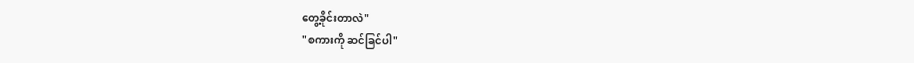တွေ့ခိုင်းတာလဲ"
"စကားကို ဆင်ခြင်ပါ"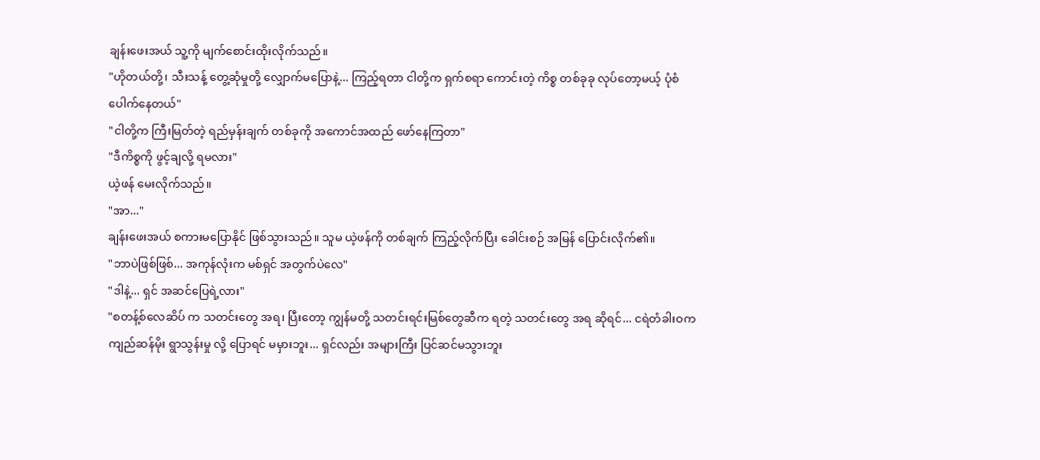ချန်းဖေးအယ် သူ့ကို မျက်စောင်းထိုးလိုက်သည်။
"ဟိုတယ်တို့၊ သီးသန့် တွေ့ဆုံမှုတို့ လျှောက်မပြောနဲ့... ကြည့်ရတာ ငါတို့က ရှက်စရာ ကောင်းတဲ့ ကိစ္စ တစ်ခုခု လုပ်တော့မယ့် ပုံစံ ပေါက်နေတယ်"
"ငါတို့က ကြီးမြတ်တဲ့ ရည်မှန်းချက် တစ်ခုကို အကောင်အထည် ဖော်နေကြတာ"
"ဒီကိစ္စကို ဖွင့်ချလို့ ရမလား"
ယဲ့ဖန် မေးလိုက်သည်။
"အာ..."
ချန်းဖေးအယ် စကားမပြောနိုင် ဖြစ်သွားသည်။ သူမ ယဲ့ဖန်ကို တစ်ချက် ကြည့်လိုက်ပြီး ခေါင်းစဉ် အမြန် ပြောင်းလိုက်၏။
"ဘာပဲဖြစ်ဖြစ်... အကုန်လုံးက မစ်ရှင် အတွက်ပဲလေ"
"ဒါနဲ့... ရှင် အဆင်ပြေရဲ့လား"
"စတန့်စ်လေဆိပ် က သတင်းတွေ အရ၊ ပြီးတော့ ကျွန်မတို့ သတင်းရင်းမြစ်တွေဆီက ရတဲ့ သတင်းတွေ အရ ဆိုရင်... ငရဲတံခါးဝက ကျည်ဆန်မိုး ရွာသွန်းမှု လို့ ပြောရင် မမှားဘူး... ရှင်လည်း အများကြီး ပြင်ဆင်မသွားဘူး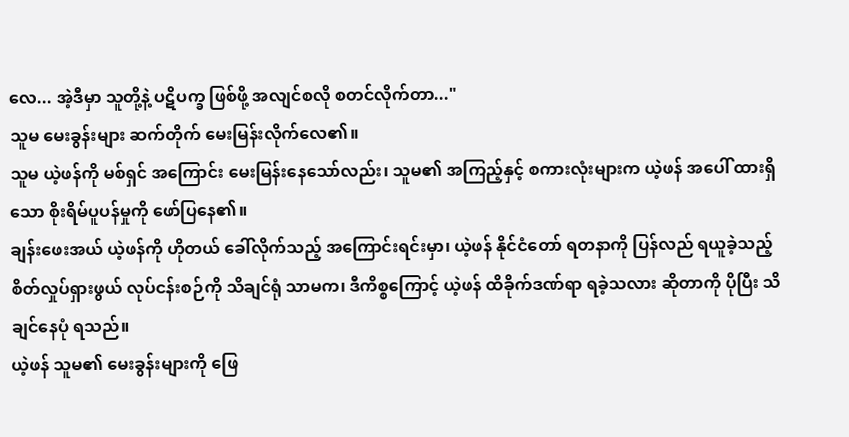လေ... အဲ့ဒီမှာ သူတို့နဲ့ ပဋိပက္ခ ဖြစ်ဖို့ အလျင်စလို စတင်လိုက်တာ..."
သူမ မေးခွန်းများ ဆက်တိုက် မေးမြန်းလိုက်လေ၏။
သူမ ယဲ့ဖန်ကို မစ်ရှင် အကြောင်း မေးမြန်းနေသော်လည်း၊ သူမ၏ အကြည့်နှင့် စကားလုံးများက ယဲ့ဖန် အပေါ် ထားရှိသော စိုးရိမ်ပူပန်မှုကို ဖော်ပြနေ၏။
ချန်းဖေးအယ် ယဲ့ဖန်ကို ဟိုတယ် ခေါ်လိုက်သည့် အကြောင်းရင်းမှာ၊ ယဲ့ဖန် နိုင်ငံတော် ရတနာကို ပြန်လည် ရယူခဲ့သည့် စိတ်လှုပ်ရှားဖွယ် လုပ်ငန်းစဉ်ကို သိချင်ရုံ သာမက၊ ဒီကိစ္စကြောင့် ယဲ့ဖန် ထိခိုက်ဒဏ်ရာ ရခဲ့သလား ဆိုတာကို ပိုပြီး သိချင်နေပုံ ရသည်။
ယဲ့ဖန် သူမ၏ မေးခွန်းများကို ဖြေ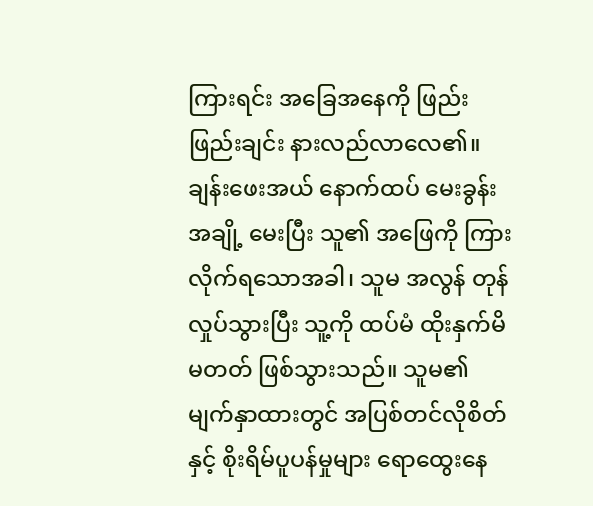ကြားရင်း အခြေအနေကို ဖြည်းဖြည်းချင်း နားလည်လာလေ၏။
ချန်းဖေးအယ် နောက်ထပ် မေးခွန်းအချို့ မေးပြီး သူ၏ အဖြေကို ကြားလိုက်ရသောအခါ၊ သူမ အလွန် တုန်လှုပ်သွားပြီး သူ့ကို ထပ်မံ ထိုးနှက်မိမတတ် ဖြစ်သွားသည်။ သူမ၏ မျက်နှာထားတွင် အပြစ်တင်လိုစိတ်နှင့် စိုးရိမ်ပူပန်မှုများ ရောထွေးနေ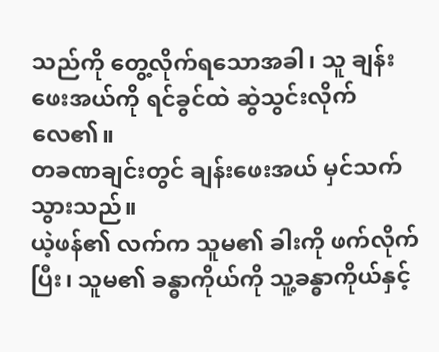သည်ကို တွေ့လိုက်ရသောအခါ၊ သူ ချန်းဖေးအယ်ကို ရင်ခွင်ထဲ ဆွဲသွင်းလိုက်လေ၏။
တခဏချင်းတွင် ချန်းဖေးအယ် မှင်သက်သွားသည်။
ယဲ့ဖန်၏ လက်က သူမ၏ ခါးကို ဖက်လိုက်ပြီး၊ သူမ၏ ခန္ဓာကိုယ်ကို သူ့ခန္ဓာကိုယ်နှင့်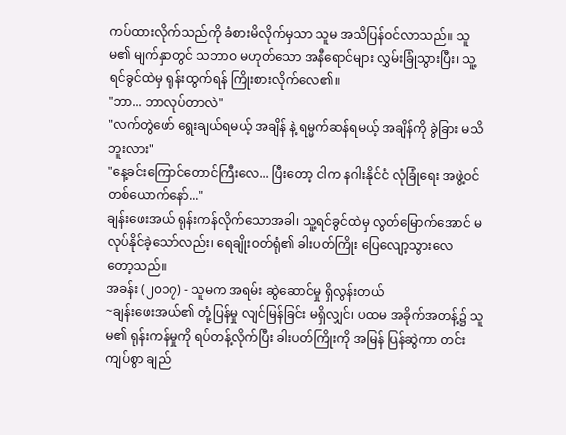ကပ်ထားလိုက်သည်ကို ခံစားမိလိုက်မှသာ သူမ အသိပြန်ဝင်လာသည်။ သူမ၏ မျက်နှာတွင် သဘာဝ မဟုတ်သော အနီရောင်များ လွှမ်းခြုံသွားပြီး၊ သူ့ရင်ခွင်ထဲမှ ရုန်းထွက်ရန် ကြိုးစားလိုက်လေ၏။
"ဘာ... ဘာလုပ်တာလဲ"
"လက်တွဲဖော် ရွေးချယ်ရမယ့် အချိန် နဲ့ ရမ္မက်ဆန်ရမယ့် အချိန်ကို ခွဲခြား မသိဘူးလား"
"နေ့ခင်းကြောင်တောင်ကြီးလေ... ပြီးတော့ ငါက နဂါးနိုင်ငံ လုံခြုံရေး အဖွဲ့ဝင် တစ်ယောက်နော်..."
ချန်းဖေးအယ် ရုန်းကန်လိုက်သောအခါ၊ သူ့ရင်ခွင်ထဲမှ လွတ်မြောက်အောင် မလုပ်နိုင်ခဲ့သော်လည်း၊ ရေချိုးဝတ်ရုံ၏ ခါးပတ်ကြိုး ပြေလျော့သွားလေ
တော့သည်။
အခန်း (၂၀၁၇) - သူမက အရမ်း ဆွဲဆောင်မှု ရှိလွန်းတယ်
~ချန်းဖေးအယ်၏ တုံ့ပြန်မှု လျင်မြန်ခြင်း မရှိလျှင်၊ ပထမ အခိုက်အတန့်၌ သူမ၏ ရုန်းကန်မှုကို ရပ်တန့်လိုက်ပြီး ခါးပတ်ကြိုးကို အမြန် ပြန်ဆွဲကာ တင်းကျပ်စွာ ချည်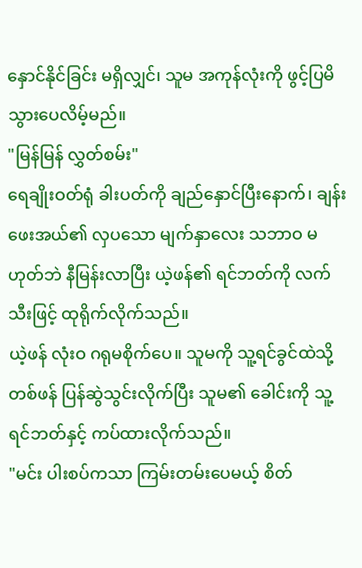နှောင်နိုင်ခြင်း မရှိလျှင်၊ သူမ အကုန်လုံးကို ဖွင့်ပြမိသွားပေလိမ့်မည်။
"မြန်မြန် လွှတ်စမ်း"
ရေချိုးဝတ်ရုံ ခါးပတ်ကို ချည်နှောင်ပြီးနောက်၊ ချန်းဖေးအယ်၏ လှပသော မျက်နှာလေး သဘာဝ မဟုတ်ဘဲ နီမြန်းလာပြီး ယဲ့ဖန်၏ ရင်ဘတ်ကို လက်သီးဖြင့် ထုရိုက်လိုက်သည်။
ယဲ့ဖန် လုံးဝ ဂရုမစိုက်ပေ။ သူမကို သူ့ရင်ခွင်ထဲသို့ တစ်ဖန် ပြန်ဆွဲသွင်းလိုက်ပြီး သူမ၏ ခေါင်းကို သူ့ရင်ဘတ်နှင့် ကပ်ထားလိုက်သည်။
"မင်း ပါးစပ်ကသာ ကြမ်းတမ်းပေမယ့် စိတ်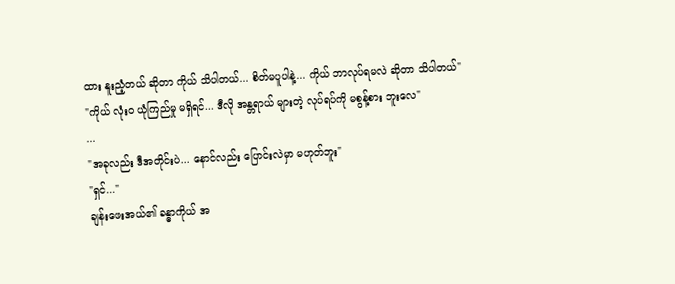ထား နူးညံ့တယ် ဆိုတာ ကိုယ် သိပါတယ်... စိတ်မပူပါနဲ့... ကိုယ် ဘာလုပ်ရမလဲ ဆိုတာ သိပါတယ်"
"ကိုယ် လုံးဝ ယုံကြည်မှု မရှိရင်... ဒီလို အန္တရာယ် များတဲ့ လုပ်ရပ်ကို မစွန့်စား ဘူးလေ"
...
"အခုလည်း ဒီအတိုင်းပဲ... နောင်လည်း ပြောင်းလဲမှာ မဟုတ်ဘူး"
"ရှင်..."
ချန်းဖေးအယ်၏ ခန္ဓာကိုယ် အ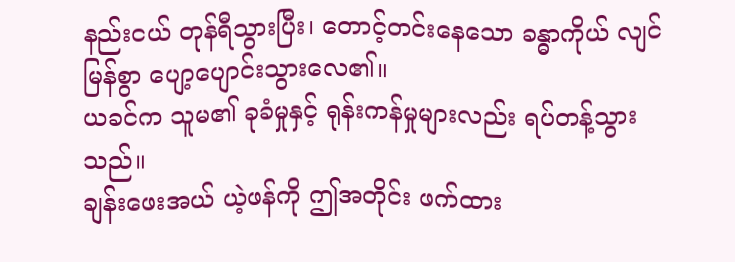နည်းငယ် တုန်ရီသွားပြီး၊ တောင့်တင်းနေသော ခန္ဓာကိုယ် လျင်မြန်စွာ ပျော့ပျောင်းသွားလေ၏။
ယခင်က သူမ၏ ခုခံမှုနှင့် ရုန်းကန်မှုများလည်း ရပ်တန့်သွားသည်။
ချန်းဖေးအယ် ယဲ့ဖန်ကို ဤအတိုင်း ဖက်ထား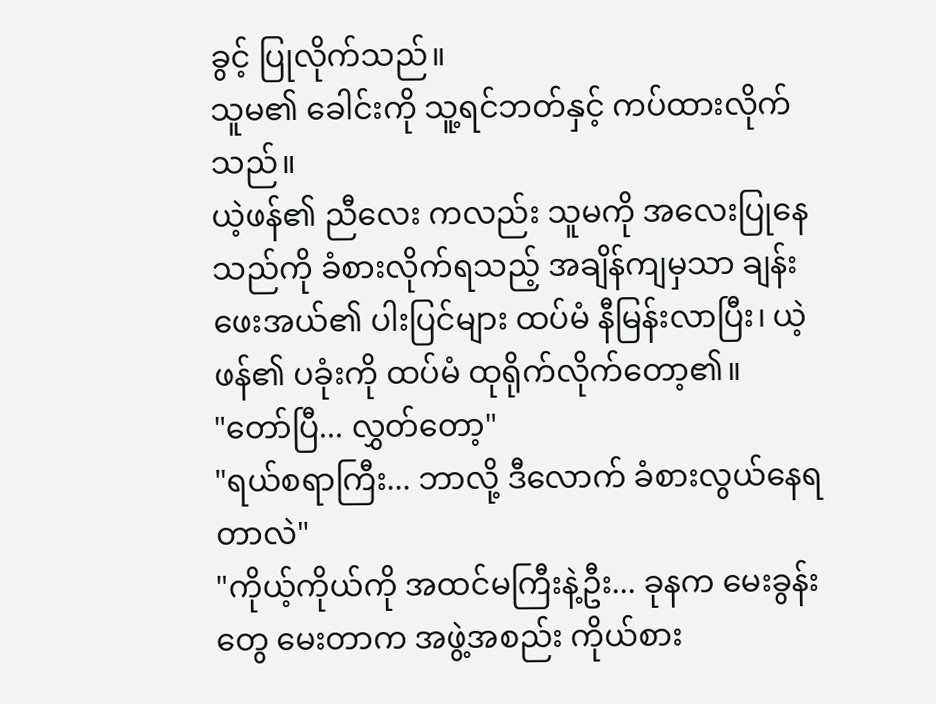ခွင့် ပြုလိုက်သည်။
သူမ၏ ခေါင်းကို သူ့ရင်ဘတ်နှင့် ကပ်ထားလိုက်သည်။
ယဲ့ဖန်၏ ညီလေး ကလည်း သူမကို အလေးပြုနေသည်ကို ခံစားလိုက်ရသည့် အချိန်ကျမှသာ ချန်းဖေးအယ်၏ ပါးပြင်များ ထပ်မံ နီမြန်းလာပြီး၊ ယဲ့ဖန်၏ ပခုံးကို ထပ်မံ ထုရိုက်လိုက်တော့၏။
"တော်ပြီ... လွှတ်တော့"
"ရယ်စရာကြီး... ဘာလို့ ဒီလောက် ခံစားလွယ်နေရတာလဲ"
"ကိုယ့်ကိုယ်ကို အထင်မကြီးနဲ့ဦး... ခုနက မေးခွန်းတွေ မေးတာက အဖွဲ့အစည်း ကိုယ်စား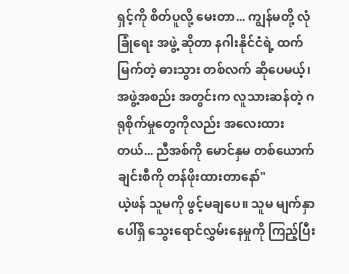ရှင့်ကို စိတ်ပူလို့ မေးတာ... ကျွန်မတို့ လုံခြုံရေး အဖွဲ့ ဆိုတာ နဂါးနိုင်ငံရဲ့ ထက်မြက်တဲ့ ဓားသွား တစ်လက် ဆိုပေမယ့်၊ အဖွဲ့အစည်း အတွင်းက လူသားဆန်တဲ့ ဂရုစိုက်မှုတွေကိုလည်း အလေးထားတယ်... ညီအစ်ကို မောင်နှမ တစ်ယောက်ချင်းစီကို တန်ဖိုးထားတာနော်"
ယဲ့ဖန် သူမကို ဖွင့်မချပေ။ သူမ မျက်နှာပေါ်ရှိ သွေးရောင်လွှမ်းနေမှုကို ကြည့်ပြီး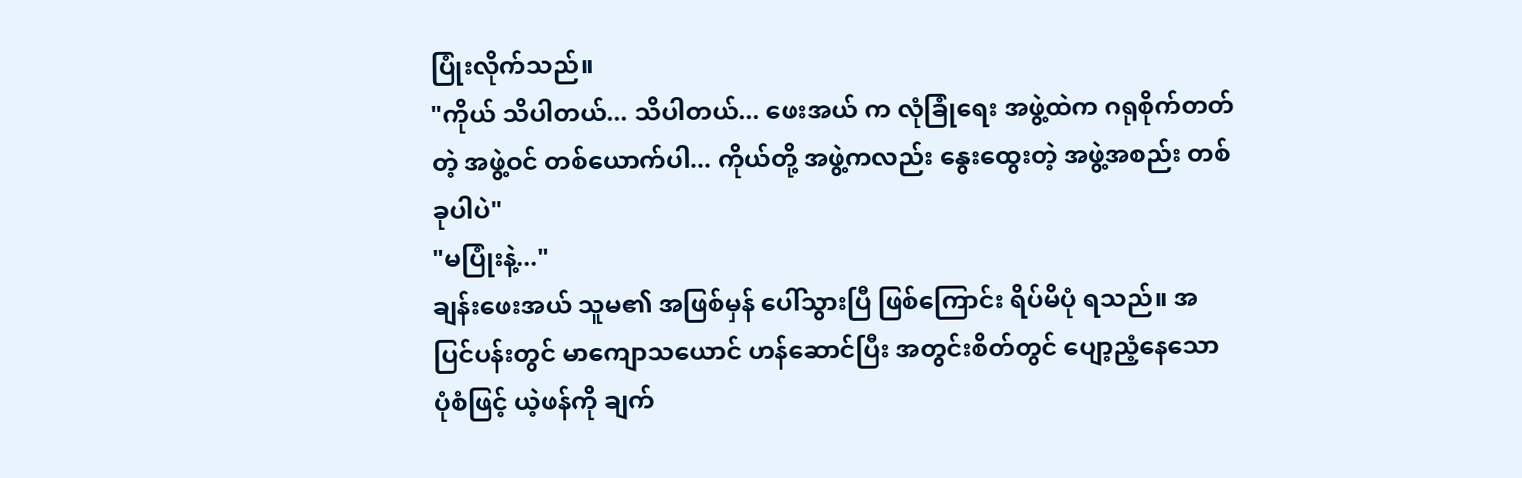ပြုံးလိုက်သည်။
"ကိုယ် သိပါတယ်... သိပါတယ်... ဖေးအယ် က လုံခြုံရေး အဖွဲ့ထဲက ဂရုစိုက်တတ်တဲ့ အဖွဲ့ဝင် တစ်ယောက်ပါ... ကိုယ်တို့ အဖွဲ့ကလည်း နွေးထွေးတဲ့ အဖွဲ့အစည်း တစ်ခုပါပဲ"
"မပြုံးနဲ့..."
ချန်းဖေးအယ် သူမ၏ အဖြစ်မှန် ပေါ်သွားပြီ ဖြစ်ကြောင်း ရိပ်မိပုံ ရသည်။ အပြင်ပန်းတွင် မာကျောသယောင် ဟန်ဆောင်ပြီး အတွင်းစိတ်တွင် ပျော့ညံ့နေသော ပုံစံဖြင့် ယဲ့ဖန်ကို ချက်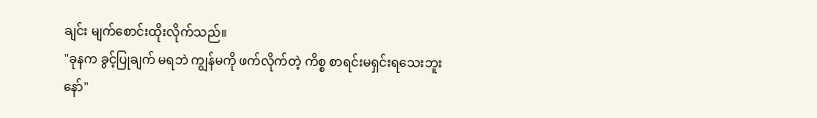ချင်း မျက်စောင်းထိုးလိုက်သည်။
"ခုနက ခွင့်ပြုချက် မရဘဲ ကျွန်မကို ဖက်လိုက်တဲ့ ကိစ္စ စာရင်းမရှင်းရသေးဘူးနော်"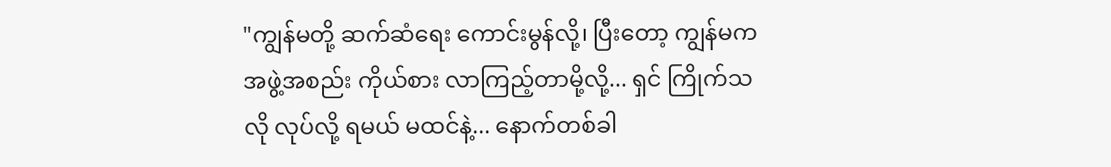"ကျွန်မတို့ ဆက်ဆံရေး ကောင်းမွန်လို့၊ ပြီးတော့ ကျွန်မက အဖွဲ့အစည်း ကိုယ်စား လာကြည့်တာမို့လို့... ရှင် ကြိုက်သလို လုပ်လို့ ရမယ် မထင်နဲ့... နောက်တစ်ခါ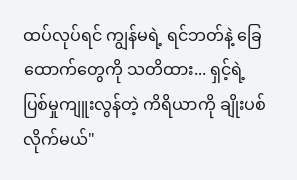ထပ်လုပ်ရင် ကျွန်မရဲ့ ရင်ဘတ်နဲ့ ခြေထောက်တွေကို သတိထား... ရှင့်ရဲ့ ပြစ်မှုကျူးလွန်တဲ့ ကိရိယာကို ချိုးပစ်လိုက်မယ်"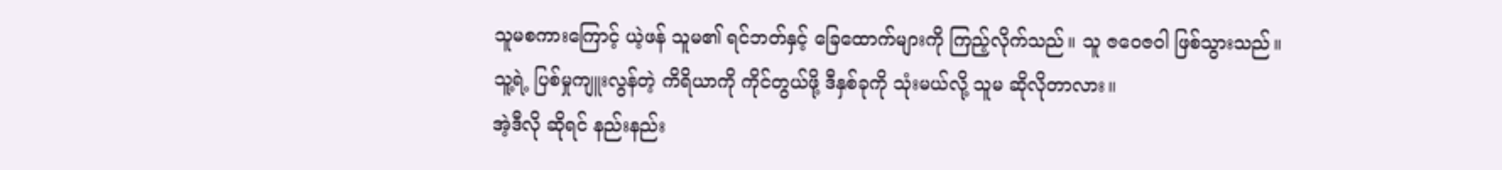သူမစကားကြောင့် ယဲ့ဖန် သူမ၏ ရင်ဘတ်နှင့် ခြေထောက်များကို ကြည့်လိုက်သည်။ သူ ဇဝေဇဝါ ဖြစ်သွားသည်။
သူ့ရဲ့ ပြစ်မှုကျူးလွန်တဲ့ ကိရိယာကို ကိုင်တွယ်ဖို့ ဒီနှစ်ခုကို သုံးမယ်လို့ သူမ ဆိုလိုတာလား။
အဲ့ဒီလို ဆိုရင် နည်းနည်း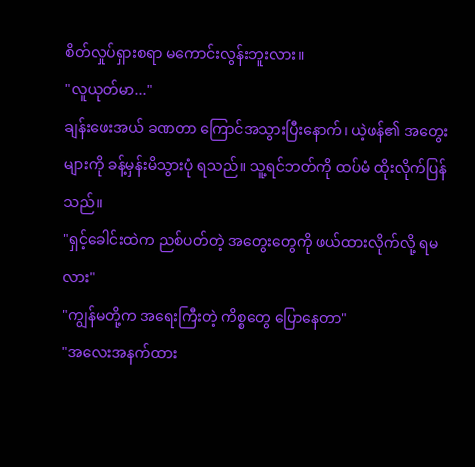စိတ်လှုပ်ရှားစရာ မကောင်းလွန်းဘူးလား။
"လူယုတ်မာ..."
ချန်းဖေးအယ် ခဏတာ ကြောင်အသွားပြီးနောက်၊ ယဲ့ဖန်၏ အတွေးများကို ခန့်မှန်းမိသွားပုံ ရသည်။ သူ့ရင်ဘတ်ကို ထပ်မံ ထိုးလိုက်ပြန်သည်။
"ရှင့်ခေါင်းထဲက ညစ်ပတ်တဲ့ အတွေးတွေကို ဖယ်ထားလိုက်လို့ ရမလား"
"ကျွန်မတို့က အရေးကြီးတဲ့ ကိစ္စတွေ ပြောနေတာ"
"အလေးအနက်ထား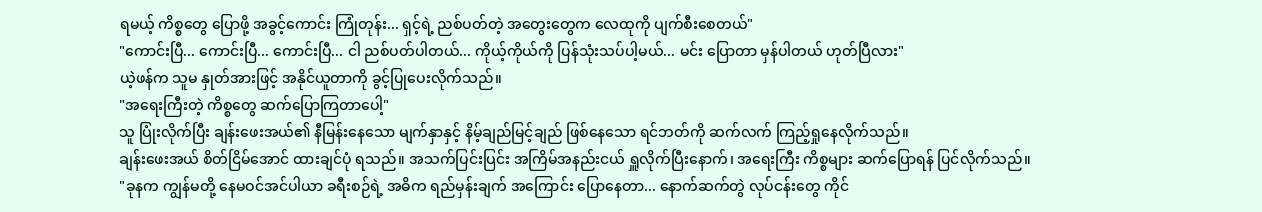ရမယ့် ကိစ္စတွေ ပြောဖို့ အခွင့်ကောင်း ကြုံတုန်း... ရှင့်ရဲ့ ညစ်ပတ်တဲ့ အတွေးတွေက လေထုကို ပျက်စီးစေတယ်"
"ကောင်းပြီ... ကောင်းပြီ... ကောင်းပြီ... ငါ ညစ်ပတ်ပါတယ်... ကိုယ့်ကိုယ်ကို ပြန်သုံးသပ်ပါ့မယ်... မင်း ပြောတာ မှန်ပါတယ် ဟုတ်ပြီလား"
ယဲ့ဖန်က သူမ နှုတ်အားဖြင့် အနိုင်ယူတာကို ခွင့်ပြုပေးလိုက်သည်။
"အရေးကြီးတဲ့ ကိစ္စတွေ ဆက်ပြောကြတာပေါ့"
သူ ပြုံးလိုက်ပြီး ချန်းဖေးအယ်၏ နီမြန်းနေသော မျက်နှာနှင့် နိမ့်ချည်မြင့်ချည် ဖြစ်နေသော ရင်ဘတ်ကို ဆက်လက် ကြည့်ရှုနေလိုက်သည်။
ချန်းဖေးအယ် စိတ်ငြိမ်အောင် ထားချင်ပုံ ရသည်။ အသက်ပြင်းပြင်း အကြိမ်အနည်းငယ် ရှူလိုက်ပြီးနောက်၊ အရေးကြီး ကိစ္စများ ဆက်ပြောရန် ပြင်လိုက်သည်။
"ခုနက ကျွန်မတို့ နေမဝင်အင်ပါယာ ခရီးစဉ်ရဲ့ အဓိက ရည်မှန်းချက် အကြောင်း ပြောနေတာ... နောက်ဆက်တွဲ လုပ်ငန်းတွေ ကိုင်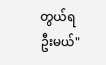တွယ်ရဦးမယ်"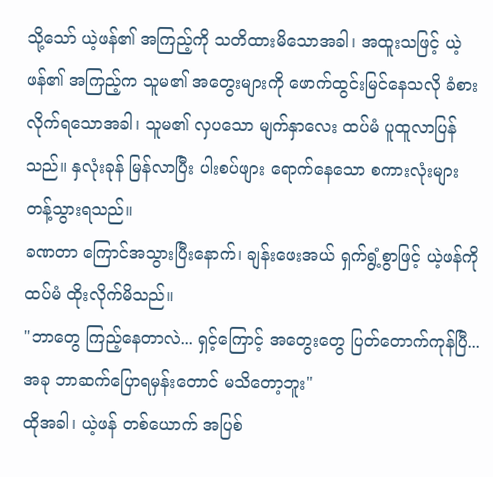သို့သော် ယဲ့ဖန်၏ အကြည့်ကို သတိထားမိသောအခါ၊ အထူးသဖြင့် ယဲ့ဖန်၏ အကြည့်က သူမ၏ အတွေးများကို ဖောက်ထွင်းမြင်နေသလို ခံစားလိုက်ရသောအခါ၊ သူမ၏ လှပသော မျက်နှာလေး ထပ်မံ ပူထူလာပြန်သည်။ နှလုံးခုန် မြန်လာပြီး ပါးစပ်ဖျား ရောက်နေသော စကားလုံးများ တန့်သွားရသည်။
ခဏတာ ကြောင်အသွားပြီးနောက်၊ ချန်းဖေးအယ် ရှက်ရွံ့စွာဖြင့် ယဲ့ဖန်ကို ထပ်မံ ထိုးလိုက်မိသည်။
"ဘာတွေ ကြည့်နေတာလဲ... ရှင့်ကြောင့် အတွေးတွေ ပြတ်တောက်ကုန်ပြီ... အခု ဘာဆက်ပြောရမှန်းတောင် မသိတော့ဘူး"
ထိုအခါ၊ ယဲ့ဖန် တစ်ယောက် အပြစ်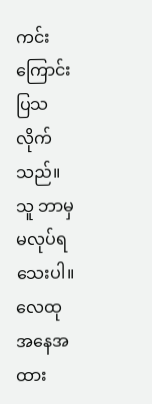ကင်းကြောင်း ပြသလိုက်သည်။
သူ ဘာမှ မလုပ်ရသေးပါ။
လေထု အနေအထား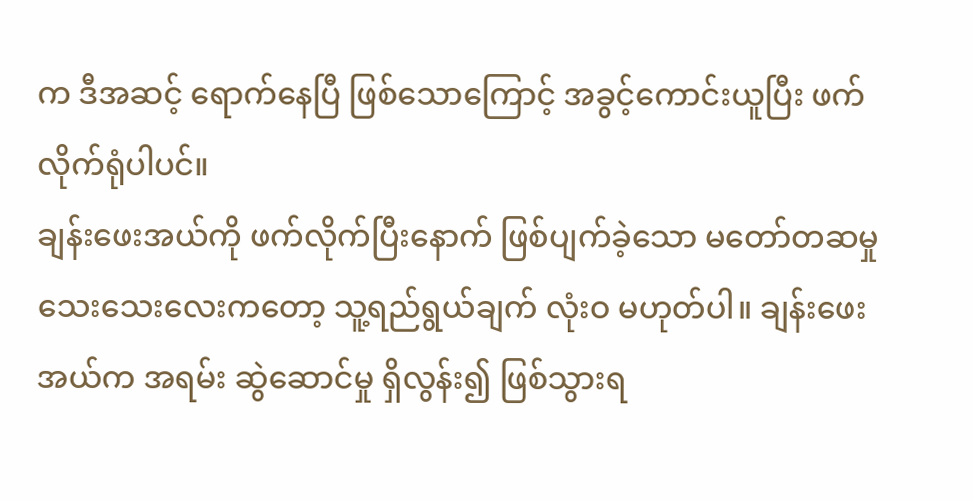က ဒီအဆင့် ရောက်နေပြီ ဖြစ်သောကြောင့် အခွင့်ကောင်းယူပြီး ဖက်လိုက်ရုံပါပင်။
ချန်းဖေးအယ်ကို ဖက်လိုက်ပြီးနောက် ဖြစ်ပျက်ခဲ့သော မတော်တဆမှု သေးသေးလေးကတော့ သူ့ရည်ရွယ်ချက် လုံးဝ မဟုတ်ပါ။ ချန်းဖေးအယ်က အရမ်း ဆွဲဆောင်မှု ရှိလွန်း၍ ဖြစ်သွားရ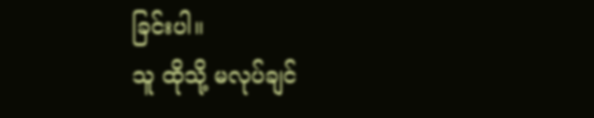ခြင်းပါ။
သူ ထိုသို့ မလုပ်ချင်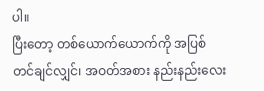ပါ။
ပြီးတော့ တစ်ယောက်ယောက်ကို အပြစ်တင်ချင်လျှင်၊ အဝတ်အစား နည်းနည်းလေး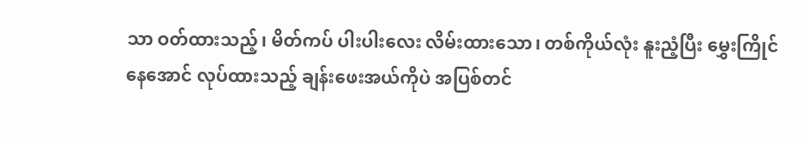သာ ဝတ်ထားသည့်၊ မိတ်ကပ် ပါးပါးလေး လိမ်းထားသော၊ တစ်ကိုယ်လုံး နူးညံ့ပြီး မွှေးကြိုင်နေအောင် လုပ်ထားသည့် ချန်းဖေးအယ်ကိုပဲ အပြစ်တင်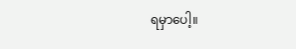ရမှာပေါ့။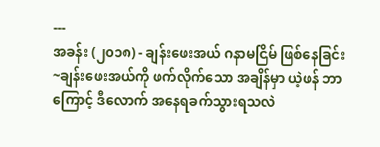---
အခန်း (၂၀၁၈) - ချန်းဖေးအယ် ဂနာမငြိမ် ဖြစ်နေခြင်း
~ချန်းဖေးအယ်ကို ဖက်လိုက်သော အချိန်မှာ ယဲ့ဖန် ဘာကြောင့် ဒီလောက် အနေရခက်သွားရသလဲ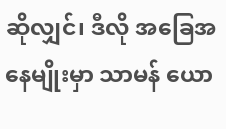ဆိုလျှင်၊ ဒီလို အခြေအနေမျိုးမှာ သာမန် ယော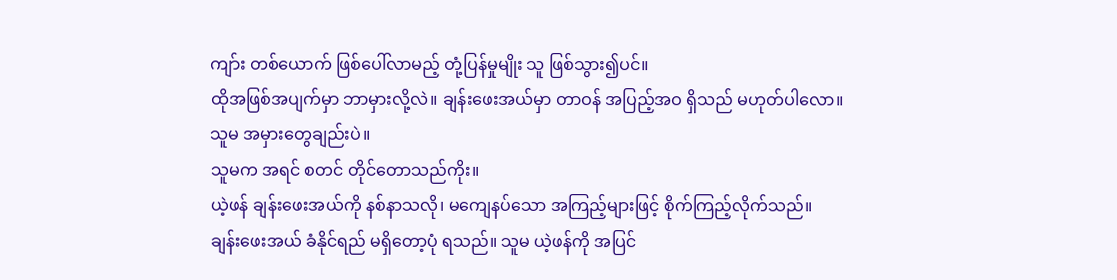ကျာ်း တစ်ယောက် ဖြစ်ပေါ်လာမည့် တုံ့ပြန်မှုမျိုး သူ ဖြစ်သွား၍ပင်။
ထိုအဖြစ်အပျက်မှာ ဘာမှားလို့လဲ။ ချန်းဖေးအယ်မှာ တာဝန် အပြည့်အဝ ရှိသည် မဟုတ်ပါလော။
သူမ အမှားတွေချည်းပဲ။
သူမက အရင် စတင် တိုင်တောသည်ကိုး။
ယဲ့ဖန် ချန်းဖေးအယ်ကို နစ်နာသလို၊ မကျေနပ်သော အကြည့်များဖြင့် စိုက်ကြည့်လိုက်သည်။
ချန်းဖေးအယ် ခံနိုင်ရည် မရှိတော့ပုံ ရသည်။ သူမ ယဲ့ဖန်ကို အပြင်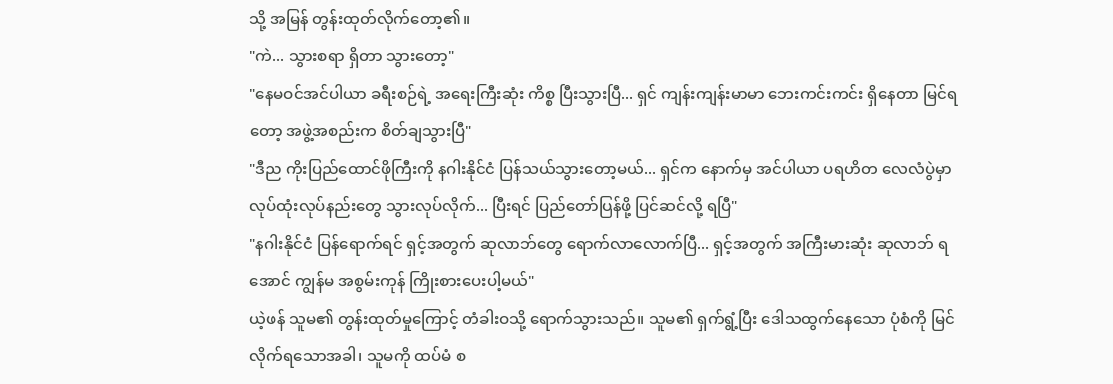သို့ အမြန် တွန်းထုတ်လိုက်တော့၏။
"ကဲ... သွားစရာ ရှိတာ သွားတော့"
"နေမဝင်အင်ပါယာ ခရီးစဉ်ရဲ့ အရေးကြီးဆုံး ကိစ္စ ပြီးသွားပြီ... ရှင် ကျန်းကျန်းမာမာ ဘေးကင်းကင်း ရှိနေတာ မြင်ရတော့ အဖွဲ့အစည်းက စိတ်ချသွားပြီ"
"ဒီည ကိုးပြည်ထောင်ဖိုကြီးကို နဂါးနိုင်ငံ ပြန်သယ်သွားတော့မယ်... ရှင်က နောက်မှ အင်ပါယာ ပရဟိတ လေလံပွဲမှာ လုပ်ထုံးလုပ်နည်းတွေ သွားလုပ်လိုက်... ပြီးရင် ပြည်တော်ပြန်ဖို့ ပြင်ဆင်လို့ ရပြီ"
"နဂါးနိုင်ငံ ပြန်ရောက်ရင် ရှင့်အတွက် ဆုလာဘ်တွေ ရောက်လာလောက်ပြီ... ရှင့်အတွက် အကြီးမားဆုံး ဆုလာဘ် ရအောင် ကျွန်မ အစွမ်းကုန် ကြိုးစားပေးပါ့မယ်"
ယဲ့ဖန် သူမ၏ တွန်းထုတ်မှုကြောင့် တံခါးဝသို့ ရောက်သွားသည်။ သူမ၏ ရှက်ရွံ့ပြီး ဒေါသထွက်နေသော ပုံစံကို မြင်လိုက်ရသောအခါ၊ သူမကို ထပ်မံ စ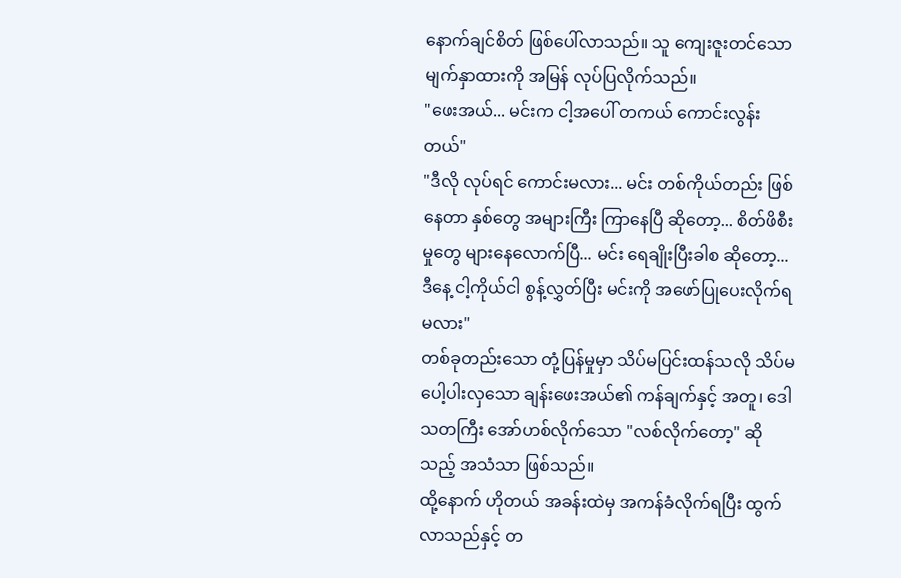နောက်ချင်စိတ် ဖြစ်ပေါ်လာသည်။ သူ ကျေးဇူးတင်သော မျက်နှာထားကို အမြန် လုပ်ပြလိုက်သည်။
"ဖေးအယ်... မင်းက ငါ့အပေါ် တကယ် ကောင်းလွန်းတယ်"
"ဒီလို လုပ်ရင် ကောင်းမလား... မင်း တစ်ကိုယ်တည်း ဖြစ်နေတာ နှစ်တွေ အများကြီး ကြာနေပြီ ဆိုတော့... စိတ်ဖိစီးမှုတွေ များနေလောက်ပြီ... မင်း ရေချိုးပြီးခါစ ဆိုတော့... ဒီနေ့ ငါ့ကိုယ်ငါ စွန့်လွှတ်ပြီး မင်းကို အဖော်ပြုပေးလိုက်ရမလား"
တစ်ခုတည်းသော တုံ့ပြန်မှုမှာ သိပ်မပြင်းထန်သလို သိပ်မပေါ့ပါးလှသော ချန်းဖေးအယ်၏ ကန်ချက်နှင့် အတူ၊ ဒေါသတကြီး အော်ဟစ်လိုက်သော "လစ်လိုက်တော့" ဆိုသည့် အသံသာ ဖြစ်သည်။
ထို့နောက် ဟိုတယ် အခန်းထဲမှ အကန်ခံလိုက်ရပြီး ထွက်လာသည်နှင့် တ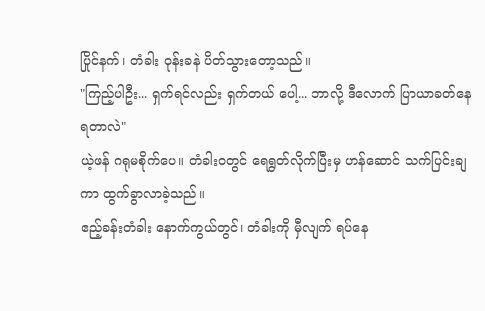ပြိုင်နက်၊ တံခါး ဝုန်းခနဲ ပိတ်သွားတော့သည်။
"ကြည့်ပါဦး... ရှက်ရင်လည်း ရှက်တယ် ပေါ့... ဘာလို့ ဒီလောက် ပြာယာခတ်နေရတာလဲ"
ယဲ့ဖန် ဂရုမစိုက်ပေ။ တံခါးဝတွင် ရေရွတ်လိုက်ပြီးမှ ဟန်ဆောင် သက်ပြင်းချကာ ထွက်ခွာလာခဲ့သည်။
ဧည့်ခန်းတံခါး နောက်ကွယ်တွင်၊ တံခါးကို မှီလျက် ရပ်နေ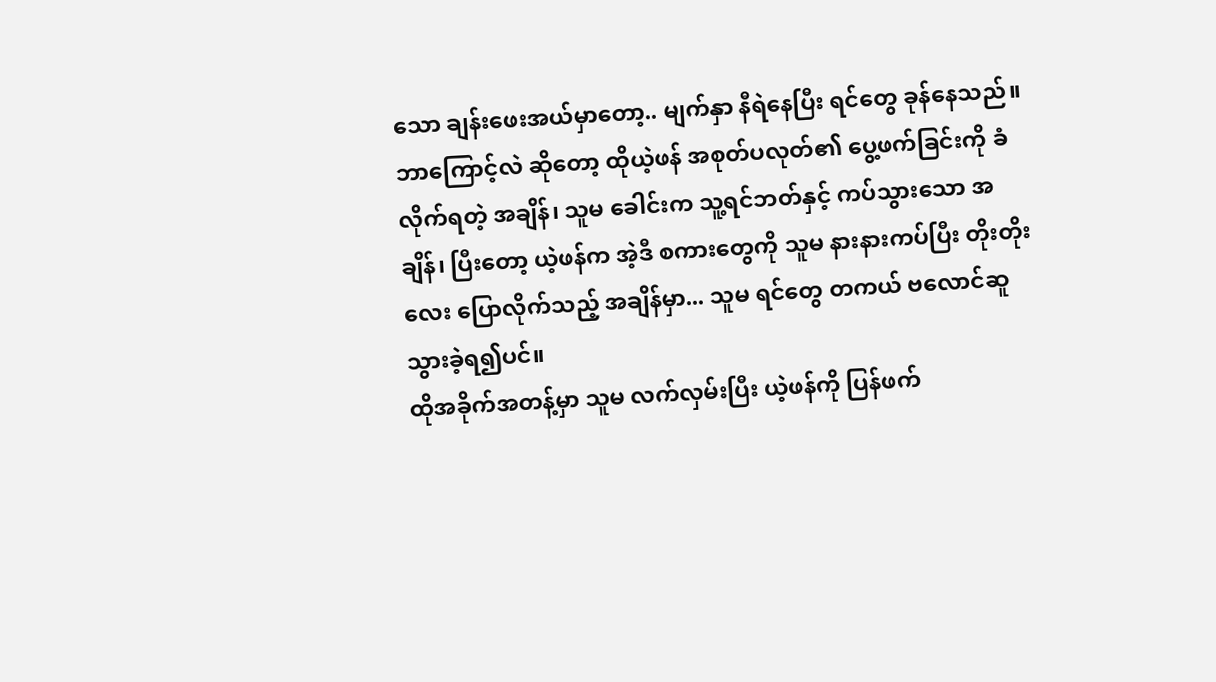သော ချန်းဖေးအယ်မှာတော့.. မျက်နှာ နီရဲနေပြီး ရင်တွေ ခုန်နေသည်။
ဘာကြောင့်လဲ ဆိုတော့ ထိုယဲ့ဖန် အစုတ်ပလုတ်၏ ပွေ့ဖက်ခြင်းကို ခံလိုက်ရတဲ့ အချိန်၊ သူမ ခေါင်းက သူ့ရင်ဘတ်နှင့် ကပ်သွားသော အချိန်၊ ပြီးတော့ ယဲ့ဖန်က အဲ့ဒီ စကားတွေကို သူမ နားနားကပ်ပြီး တိုးတိုးလေး ပြောလိုက်သည့် အချိန်မှာ... သူမ ရင်တွေ တကယ် ဗလောင်ဆူသွားခဲ့ရ၍ပင်။
ထိုအခိုက်အတန့်မှာ သူမ လက်လှမ်းပြီး ယဲ့ဖန်ကို ပြန်ဖက်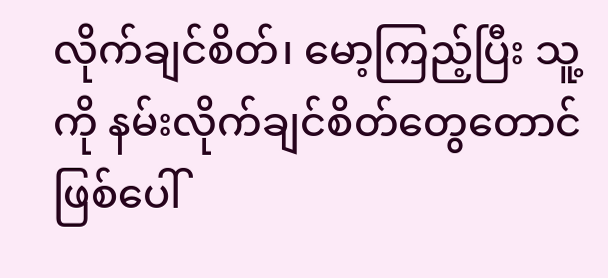လိုက်ချင်စိတ်၊ မော့ကြည့်ပြီး သူ့ကို နမ်းလိုက်ချင်စိတ်တွေတောင် ဖြစ်ပေါ်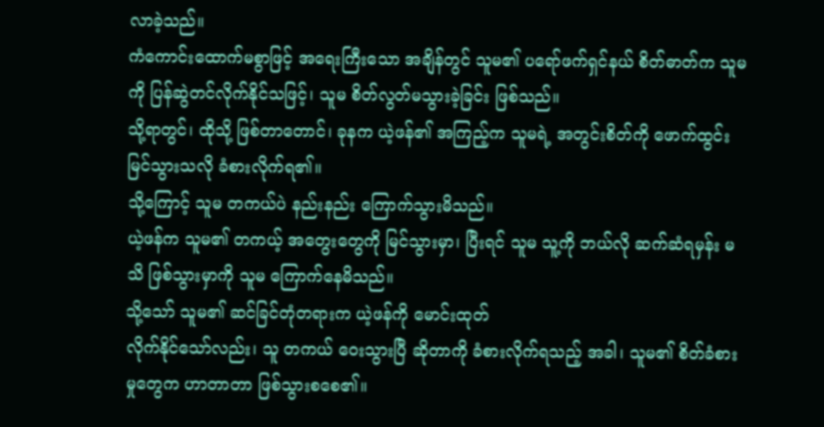လာခဲ့သည်။
ကံကောင်းထောက်မစွာဖြင့် အရေးကြီးသော အချိန်တွင် သူမ၏ ပရော်ဖက်ရှင်နယ် စိတ်ဓာတ်က သူမကို ပြန်ဆွဲတင်လိုက်နိုင်သဖြင့်၊ သူမ စိတ်လွတ်မသွားခဲ့ခြင်း ဖြစ်သည်။
သို့ရာတွင်၊ ထိုသို့ ဖြစ်တာတောင်၊ ခုနက ယဲ့ဖန်၏ အကြည့်က သူမရဲ့ အတွင်းစိတ်ကို ဖောက်ထွင်း မြင်သွားသလို ခံစားလိုက်ရ၏။
သို့ကြောင့် သူမ တကယ်ပဲ နည်းနည်း ကြောက်သွားမိသည်။
ယဲ့ဖန်က သူမ၏ တကယ့် အတွေးတွေကို မြင်သွားမှာ၊ ပြီးရင် သူမ သူ့ကို ဘယ်လို ဆက်ဆံရမှန်း မသိ ဖြစ်သွားမှာကို သူမ ကြောက်နေမိသည်။
သို့သော် သူမ၏ ဆင်ခြင်တုံတရားက ယဲ့ဖန်ကို မောင်းထုတ်
လိုက်နိုင်သော်လည်း၊ သူ တကယ် ဝေးသွားပြီ ဆိုတာကို ခံစားလိုက်ရသည့် အခါ၊ သူမ၏ စိတ်ခံစားမှုတွေက ဟာတာတာ ဖြစ်သွားစစေ၏။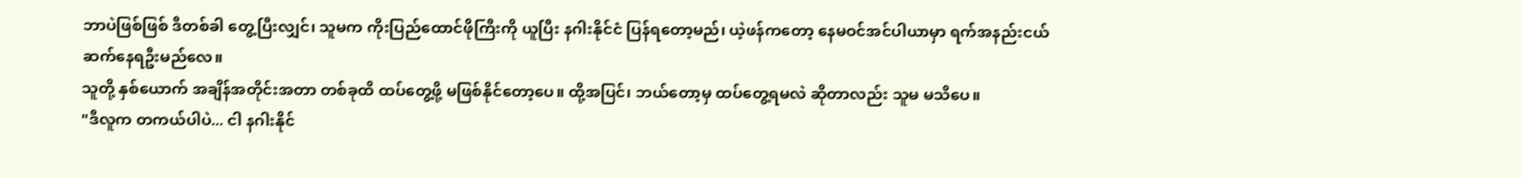ဘာပဲဖြစ်ဖြစ် ဒီတစ်ခါ တွေ့ပြီးလျှင်၊ သူမက ကိုးပြည်ထောင်ဖိုကြီးကို ယူပြီး နဂါးနိုင်ငံ ပြန်ရတော့မည်၊ ယဲ့ဖန်ကတော့ နေမဝင်အင်ပါယာမှာ ရက်အနည်းငယ် ဆက်နေရဦးမည်လေ။
သူတို့ နှစ်ယောက် အချိန်အတိုင်းအတာ တစ်ခုထိ ထပ်တွေ့ဖို့ မဖြစ်နိုင်တော့ပေ။ ထို့အပြင်၊ ဘယ်တော့မှ ထပ်တွေ့ရမလဲ ဆိုတာလည်း သူမ မသိပေ။
"ဒီလူက တကယ်ပါပဲ... ငါ နဂါးနိုင်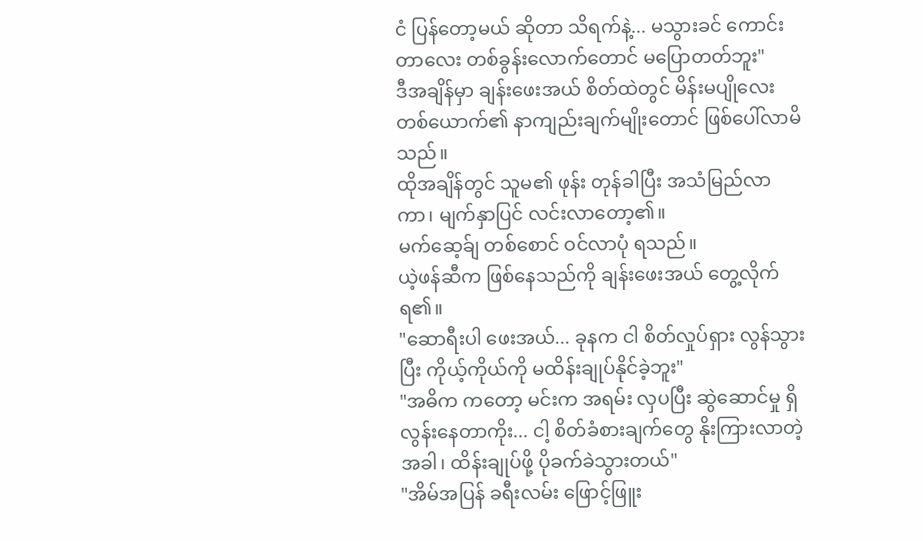ငံ ပြန်တော့မယ် ဆိုတာ သိရက်နဲ့... မသွားခင် ကောင်းတာလေး တစ်ခွန်းလောက်တောင် မပြောတတ်ဘူး"
ဒီအချိန်မှာ ချန်းဖေးအယ် စိတ်ထဲတွင် မိန်းမပျိုလေး တစ်ယောက်၏ နာကျည်းချက်မျိုးတောင် ဖြစ်ပေါ်လာမိသည်။
ထိုအချိန်တွင် သူမ၏ ဖုန်း တုန်ခါပြီး အသံမြည်လာကာ၊ မျက်နှာပြင် လင်းလာတော့၏။
မက်ဆေ့ခ်ျ တစ်စောင် ဝင်လာပုံ ရသည်။
ယဲ့ဖန်ဆီက ဖြစ်နေသည်ကို ချန်းဖေးအယ် တွေ့လိုက်ရ၏။
"ဆောရီးပါ ဖေးအယ်... ခုနက ငါ စိတ်လှုပ်ရှား လွန်သွားပြီး ကိုယ့်ကိုယ်ကို မထိန်းချုပ်နိုင်ခဲ့ဘူး"
"အဓိက ကတော့ မင်းက အရမ်း လှပပြီး ဆွဲဆောင်မှု ရှိလွန်းနေတာကိုး... ငါ့ စိတ်ခံစားချက်တွေ နိုးကြားလာတဲ့ အခါ၊ ထိန်းချုပ်ဖို့ ပိုခက်ခဲသွားတယ်"
"အိမ်အပြန် ခရီးလမ်း ဖြောင့်ဖြူး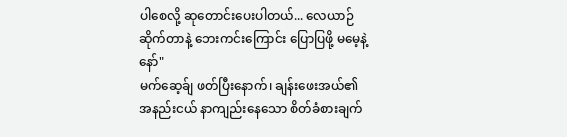ပါစေလို့ ဆုတောင်းပေးပါတယ်... လေယာဉ် ဆိုက်တာနဲ့ ဘေးကင်းကြောင်း ပြောပြဖို့ မမေ့နဲ့နော်"
မက်ဆေ့ခ်ျ ဖတ်ပြီးနောက်၊ ချန်းဖေးအယ်၏ အနည်းငယ် နာကျည်းနေသော စိတ်ခံစားချက်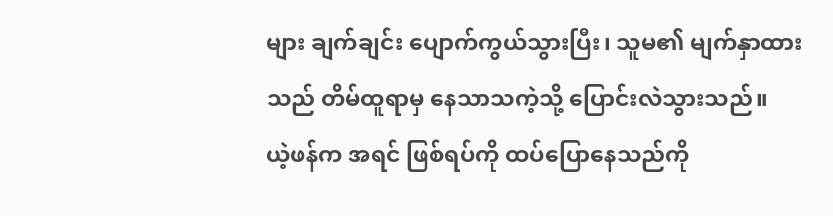များ ချက်ချင်း ပျောက်ကွယ်သွားပြီး၊ သူမ၏ မျက်နှာထားသည် တိမ်ထူရာမှ နေသာသကဲ့သို့ ပြောင်းလဲသွားသည်။
ယဲ့ဖန်က အရင် ဖြစ်ရပ်ကို ထပ်ပြောနေသည်ကို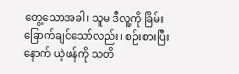တွေ့သောအခါ၊ သူမ ဒီလူ့ကို ခြိမ်းခြောက်ချင်သော်လည်း၊ စဉ်းစားပြီးနောက် ယဲ့ဖန်ကို သတိ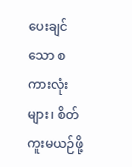ပေးချင်သော စကားလုံးများ၊ စိတ်ကူးမယဉ်ဖို့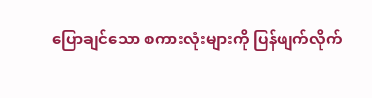ပြောချင်သော စကားလုံးများကို ပြန်ဖျက်လိုက်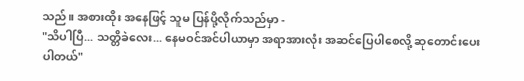သည်။ အစားထိုး အနေဖြင့် သူမ ပြန်ပို့လိုက်သည်မှာ -
"သိပါပြီ... သတ္တိခဲလေး... နေမဝင်အင်ပါယာမှာ အရာအားလုံး အဆင်ပြေပါစေလို့ ဆုတောင်းပေးပါတယ်"